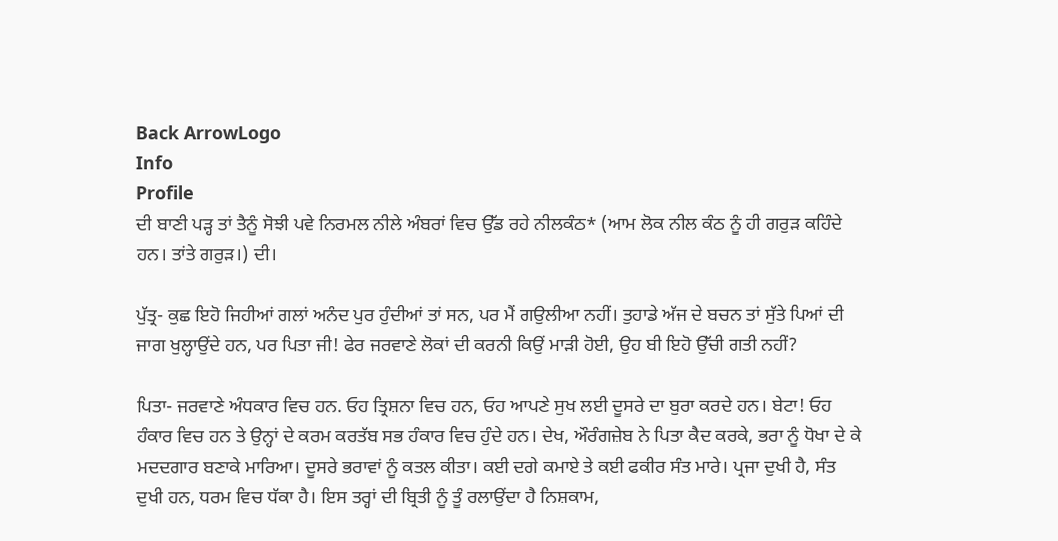Back ArrowLogo
Info
Profile
ਦੀ ਬਾਣੀ ਪੜ੍ਹ ਤਾਂ ਤੈਨੂੰ ਸੋਝੀ ਪਵੇ ਨਿਰਮਲ ਨੀਲੇ ਅੰਬਰਾਂ ਵਿਚ ਉੱਡ ਰਹੇ ਨੀਲਕੰਠ* (ਆਮ ਲੋਕ ਨੀਲ ਕੰਠ ਨੂੰ ਹੀ ਗਰੁੜ ਕਹਿੰਦੇ ਹਨ। ਤਾਂਤੇ ਗਰੁੜ।) ਦੀ।

ਪੁੱਤ੍ਰ- ਕੁਛ ਇਹੋ ਜਿਹੀਆਂ ਗਲਾਂ ਅਨੰਦ ਪੁਰ ਹੁੰਦੀਆਂ ਤਾਂ ਸਨ, ਪਰ ਮੈਂ ਗਉਲੀਆ ਨਹੀਂ। ਤੁਹਾਡੇ ਅੱਜ ਦੇ ਬਚਨ ਤਾਂ ਸੁੱਤੇ ਪਿਆਂ ਦੀ ਜਾਗ ਖੁਲ੍ਹਾਉਂਦੇ ਹਨ, ਪਰ ਪਿਤਾ ਜੀ! ਫੇਰ ਜਰਵਾਣੇ ਲੋਕਾਂ ਦੀ ਕਰਨੀ ਕਿਉਂ ਮਾੜੀ ਹੋਈ, ਉਹ ਬੀ ਇਹੋ ਉੱਚੀ ਗਤੀ ਨਹੀਂ?

ਪਿਤਾ- ਜਰਵਾਣੇ ਅੰਧਕਾਰ ਵਿਚ ਹਨ. ਓਹ ਤ੍ਰਿਸ਼ਨਾ ਵਿਚ ਹਨ, ਓਹ ਆਪਣੇ ਸੁਖ ਲਈ ਦੂਸਰੇ ਦਾ ਬੁਰਾ ਕਰਦੇ ਹਨ। ਬੇਟਾ! ਓਹ ਹੰਕਾਰ ਵਿਚ ਹਨ ਤੇ ਉਨ੍ਹਾਂ ਦੇ ਕਰਮ ਕਰਤੱਬ ਸਭ ਹੰਕਾਰ ਵਿਚ ਹੁੰਦੇ ਹਨ। ਦੇਖ, ਔਰੰਗਜ਼ੇਬ ਨੇ ਪਿਤਾ ਕੈਦ ਕਰਕੇ, ਭਰਾ ਨੂੰ ਧੋਖਾ ਦੇ ਕੇ ਮਦਦਗਾਰ ਬਣਾਕੇ ਮਾਰਿਆ। ਦੂਸਰੇ ਭਰਾਵਾਂ ਨੂੰ ਕਤਲ ਕੀਤਾ। ਕਈ ਦਗੇ ਕਮਾਏ ਤੇ ਕਈ ਫਕੀਰ ਸੰਤ ਮਾਰੇ। ਪ੍ਰਜਾ ਦੁਖੀ ਹੈ, ਸੰਤ ਦੁਖੀ ਹਨ, ਧਰਮ ਵਿਚ ਧੱਕਾ ਹੈ। ਇਸ ਤਰ੍ਹਾਂ ਦੀ ਬ੍ਰਿਤੀ ਨੂੰ ਤੂੰ ਰਲਾਉਂਦਾ ਹੈ ਨਿਸ਼ਕਾਮ,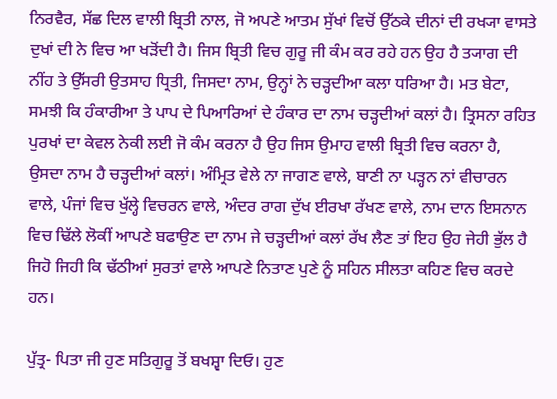ਨਿਰਵੈਰ, ਸੱਛ ਦਿਲ ਵਾਲੀ ਬ੍ਰਿਤੀ ਨਾਲ, ਜੋ ਅਪਣੇ ਆਤਮ ਸੁੱਖਾਂ ਵਿਚੋਂ ਉੱਠਕੇ ਦੀਨਾਂ ਦੀ ਰਖ੍ਯਾ ਵਾਸਤੇ ਦੁਖਾਂ ਦੀ ਨੇ ਵਿਚ ਆ ਖੜੋਂਦੀ ਹੈ। ਜਿਸ ਬ੍ਰਿਤੀ ਵਿਚ ਗੁਰੂ ਜੀ ਕੰਮ ਕਰ ਰਹੇ ਹਨ ਉਹ ਹੈ ਤ੍ਯਾਗ ਦੀ ਨੀਂਹ ਤੇ ਉੱਸਰੀ ਉਤਸਾਹ ਧ੍ਰਿਤੀ, ਜਿਸਦਾ ਨਾਮ, ਉਨ੍ਹਾਂ ਨੇ ਚੜ੍ਹਦੀਆ ਕਲਾ ਧਰਿਆ ਹੈ। ਮਤ ਬੇਟਾ, ਸਮਝੀ ਕਿ ਹੰਕਾਰੀਆ ਤੇ ਪਾਪ ਦੇ ਪਿਆਰਿਆਂ ਦੇ ਹੰਕਾਰ ਦਾ ਨਾਮ ਚੜ੍ਹਦੀਆਂ ਕਲਾਂ ਹੈ। ਤ੍ਰਿਸਨਾ ਰਹਿਤ ਪੁਰਖਾਂ ਦਾ ਕੇਵਲ ਨੇਕੀ ਲਈ ਜੋ ਕੰਮ ਕਰਨਾ ਹੈ ਉਹ ਜਿਸ ਉਮਾਹ ਵਾਲੀ ਬ੍ਰਿਤੀ ਵਿਚ ਕਰਨਾ ਹੈ, ਉਸਦਾ ਨਾਮ ਹੈ ਚੜ੍ਹਦੀਆਂ ਕਲਾਂ। ਅੰਮ੍ਰਿਤ ਵੇਲੇ ਨਾ ਜਾਗਣ ਵਾਲੇ, ਬਾਣੀ ਨਾ ਪੜ੍ਹਨ ਨਾਂ ਵੀਚਾਰਨ ਵਾਲੇ, ਪੰਜਾਂ ਵਿਚ ਖੁੱਲ੍ਹੇ ਵਿਚਰਨ ਵਾਲੇ, ਅੰਦਰ ਰਾਗ ਦੁੱਖ ਈਰਖਾ ਰੱਖਣ ਵਾਲੇ, ਨਾਮ ਦਾਨ ਇਸਨਾਨ ਵਿਚ ਢਿੱਲੇ ਲੋਕੀਂ ਆਪਣੇ ਬਫਾਉਣ ਦਾ ਨਾਮ ਜੇ ਚੜ੍ਹਦੀਆਂ ਕਲਾਂ ਰੱਖ ਲੈਣ ਤਾਂ ਇਹ ਉਹ ਜੇਹੀ ਭੁੱਲ ਹੈ ਜਿਹੋ ਜਿਹੀ ਕਿ ਢੱਠੀਆਂ ਸੁਰਤਾਂ ਵਾਲੇ ਆਪਣੇ ਨਿਤਾਣ ਪੁਣੇ ਨੂੰ ਸਹਿਨ ਸੀਲਤਾ ਕਹਿਣ ਵਿਚ ਕਰਦੇ ਹਨ।

ਪੁੱਤ੍ਰ- ਪਿਤਾ ਜੀ ਹੁਣ ਸਤਿਗੁਰੂ ਤੋਂ ਬਖਸ਼੍ਵਾ ਦਿਓ। ਹੁਣ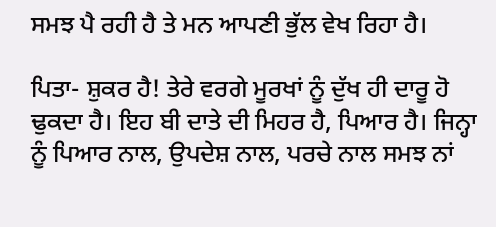ਸਮਝ ਪੈ ਰਹੀ ਹੈ ਤੇ ਮਨ ਆਪਣੀ ਭੁੱਲ ਵੇਖ ਰਿਹਾ ਹੈ।

ਪਿਤਾ- ਸ਼ੁਕਰ ਹੈ! ਤੇਰੇ ਵਰਗੇ ਮੂਰਖਾਂ ਨੂੰ ਦੁੱਖ ਹੀ ਦਾਰੂ ਹੋ ਢੁਕਦਾ ਹੈ। ਇਹ ਬੀ ਦਾਤੇ ਦੀ ਮਿਹਰ ਹੈ, ਪਿਆਰ ਹੈ। ਜਿਨ੍ਹਾ ਨੂੰ ਪਿਆਰ ਨਾਲ, ਉਪਦੇਸ਼ ਨਾਲ, ਪਰਚੇ ਨਾਲ ਸਮਝ ਨਾਂ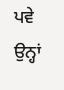ਪਵੇ ਉਨ੍ਹਾਂ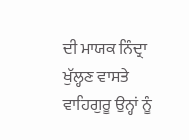ਦੀ ਮਾਯਕ ਨਿੰਦ੍ਰਾ ਖੁੱਲ੍ਹਣ ਵਾਸਤੇ ਵਾਹਿਗੁਰੂ ਉਨ੍ਹਾਂ ਨੂੰ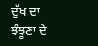ਦੁੱਖ ਦਾ ਝੰਝੂਣਾ ਦੇ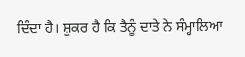ਦਿੰਦਾ ਹੈ। ਸ਼ੁਕਰ ਹੈ ਕਿ ਤੈਨੂੰ ਦਾਤੇ ਨੇ ਸੰਮ੍ਹਾਲਿਆ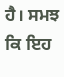ਹੈ। ਸਮਝ ਕਿ ਇਹ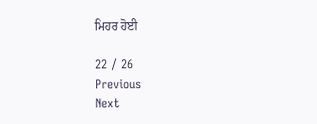ਮਿਹਰ ਹੋਈ

22 / 26
Previous
Next